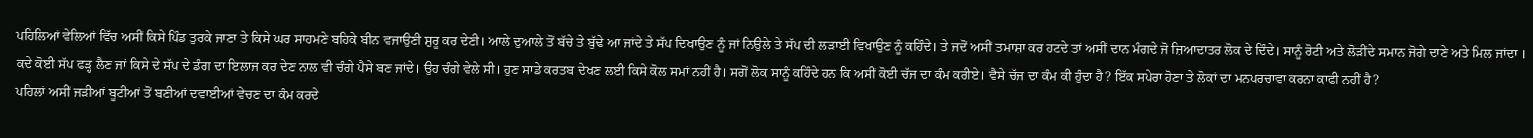ਪਹਿਲਿਆਂ ਵੇਲਿਆਂ ਵਿੱਚ ਅਸੀਂ ਕਿਸੇ ਪਿੰਡ ਤੁਰਕੇ ਜਾਣਾ ਤੇ ਕਿਸੇ ਘਰ ਸਾਹਮਣੇ ਬਹਿਕੇ ਬੀਨ ਵਜਾਉਣੀ ਸ਼ੁਰੂ ਕਰ ਦੇਣੀ। ਆਲੇ ਦੁਆਲੇ ਤੋਂ ਬੱਚੇ ਤੇ ਬੁੱਢੇ ਆ ਜਾਂਦੇ ਤੇ ਸੱਪ ਦਿਖਾਉਣ ਨੂੰ ਜਾਂ ਨਿਉਲੇ ਤੇ ਸੱਪ ਦੀ ਲੜਾਈ ਵਿਖਾਉਣ ਨੂੰ ਕਹਿੰਦੇ। ਤੇ ਜਦੋਂ ਅਸੀਂ ਤਮਾਸ਼ਾ ਕਰ ਹਟਦੇ ਤਾਂ ਅਸੀਂ ਦਾਨ ਮੰਗਦੇ ਜੋ ਜ਼ਿਆਦਾਤਰ ਲੋਕ ਦੇ ਦਿੰਦੇ। ਸਾਨੂੰ ਰੋਟੀ ਅਤੇ ਲੋੜੀਂਦੇ ਸਮਾਨ ਜੋਗੇ ਦਾਣੇ ਅਤੇ ਮਿਲ ਜਾਂਦਾ । ਕਦੇ ਕੋਈ ਸੱਪ ਫੜ੍ਹ ਲੈਣ ਜਾਂ ਕਿਸੇ ਦੇ ਸੱਪ ਦੇ ਡੰਗ ਦਾ ਇਲਾਜ ਕਰ ਦੇਣ ਨਾਲ ਵੀ ਚੰਗੇ ਪੈਸੇ ਬਣ ਜਾਂਦੇ। ਉਹ ਚੰਗੇ ਵੇਲੇ ਸੀ। ਹੁਣ ਸਾਡੇ ਕਰਤਬ ਦੇਖਣ ਲਈ ਕਿਸੇ ਕੋਲ ਸਮਾਂ ਨਹੀਂ ਹੈ। ਸਗੋਂ ਲੋਕ ਸਾਨੂੰ ਕਹਿੰਦੇ ਹਨ ਕਿ ਅਸੀਂ ਕੋਈ ਚੱਜ ਦਾ ਕੰਮ ਕਰੀਏ। ਵੈਸੇ ਚੱਜ ਦਾ ਕੰਮ ਕੀ ਹੁੰਦਾ ਹੈ? ਇੱਕ ਸਪੇਰਾ ਹੋਣਾ ਤੇ ਲੋਕਾਂ ਦਾ ਮਨਪਰਚਾਵਾ ਕਰਨਾ ਕਾਫੀ ਨਹੀਂ ਹੈ?
ਪਹਿਲਾਂ ਅਸੀਂ ਜੜੀਆਂ ਬੂਟੀਆਂ ਤੋਂ ਬਣੀਆਂ ਦਵਾਈਆਂ ਵੇਚਣ ਦਾ ਕੰਮ ਕਰਦੇ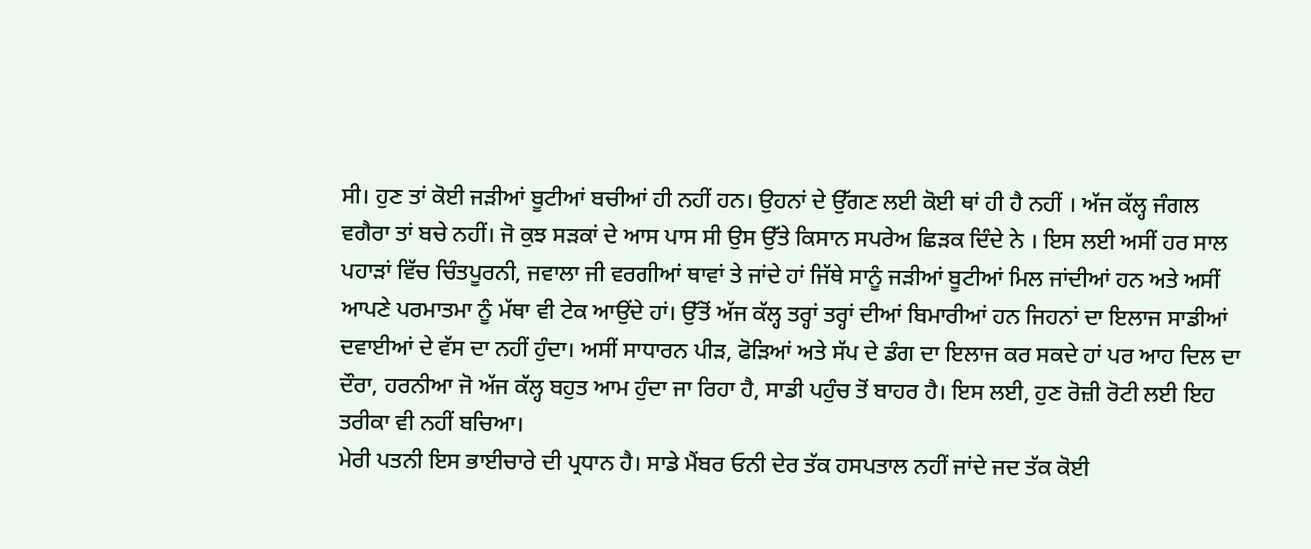ਸੀ। ਹੁਣ ਤਾਂ ਕੋਈ ਜੜੀਆਂ ਬੂਟੀਆਂ ਬਚੀਆਂ ਹੀ ਨਹੀਂ ਹਨ। ਉਹਨਾਂ ਦੇ ਉੱਗਣ ਲਈ ਕੋਈ ਥਾਂ ਹੀ ਹੈ ਨਹੀਂ । ਅੱਜ ਕੱਲ੍ਹ ਜੰਗਲ ਵਗੈਰਾ ਤਾਂ ਬਚੇ ਨਹੀਂ। ਜੋ ਕੁਝ ਸੜਕਾਂ ਦੇ ਆਸ ਪਾਸ ਸੀ ਉਸ ਉੱਤੇ ਕਿਸਾਨ ਸਪਰੇਅ ਛਿੜਕ ਦਿੰਦੇ ਨੇ । ਇਸ ਲਈ ਅਸੀਂ ਹਰ ਸਾਲ ਪਹਾੜਾਂ ਵਿੱਚ ਚਿੰਤਪੂਰਨੀ, ਜਵਾਲਾ ਜੀ ਵਰਗੀਆਂ ਥਾਵਾਂ ਤੇ ਜਾਂਦੇ ਹਾਂ ਜਿੱਥੇ ਸਾਨੂੰ ਜੜੀਆਂ ਬੂਟੀਆਂ ਮਿਲ ਜਾਂਦੀਆਂ ਹਨ ਅਤੇ ਅਸੀਂ ਆਪਣੇ ਪਰਮਾਤਮਾ ਨੂੰ ਮੱਥਾ ਵੀ ਟੇਕ ਆਉਂਦੇ ਹਾਂ। ਉੱਤੋਂ ਅੱਜ ਕੱਲ੍ਹ ਤਰ੍ਹਾਂ ਤਰ੍ਹਾਂ ਦੀਆਂ ਬਿਮਾਰੀਆਂ ਹਨ ਜਿਹਨਾਂ ਦਾ ਇਲਾਜ ਸਾਡੀਆਂ ਦਵਾਈਆਂ ਦੇ ਵੱਸ ਦਾ ਨਹੀਂ ਹੁੰਦਾ। ਅਸੀਂ ਸਾਧਾਰਨ ਪੀੜ, ਫੋੜਿਆਂ ਅਤੇ ਸੱਪ ਦੇ ਡੰਗ ਦਾ ਇਲਾਜ ਕਰ ਸਕਦੇ ਹਾਂ ਪਰ ਆਹ ਦਿਲ ਦਾ ਦੌਰਾ, ਹਰਨੀਆ ਜੋ ਅੱਜ ਕੱਲ੍ਹ ਬਹੁਤ ਆਮ ਹੁੰਦਾ ਜਾ ਰਿਹਾ ਹੈ, ਸਾਡੀ ਪਹੁੰਚ ਤੋਂ ਬਾਹਰ ਹੈ। ਇਸ ਲਈ, ਹੁਣ ਰੋਜ਼ੀ ਰੋਟੀ ਲਈ ਇਹ ਤਰੀਕਾ ਵੀ ਨਹੀਂ ਬਚਿਆ।
ਮੇਰੀ ਪਤਨੀ ਇਸ ਭਾਈਚਾਰੇ ਦੀ ਪ੍ਰਧਾਨ ਹੈ। ਸਾਡੇ ਮੈਂਬਰ ਓਨੀ ਦੇਰ ਤੱਕ ਹਸਪਤਾਲ ਨਹੀਂ ਜਾਂਦੇ ਜਦ ਤੱਕ ਕੋਈ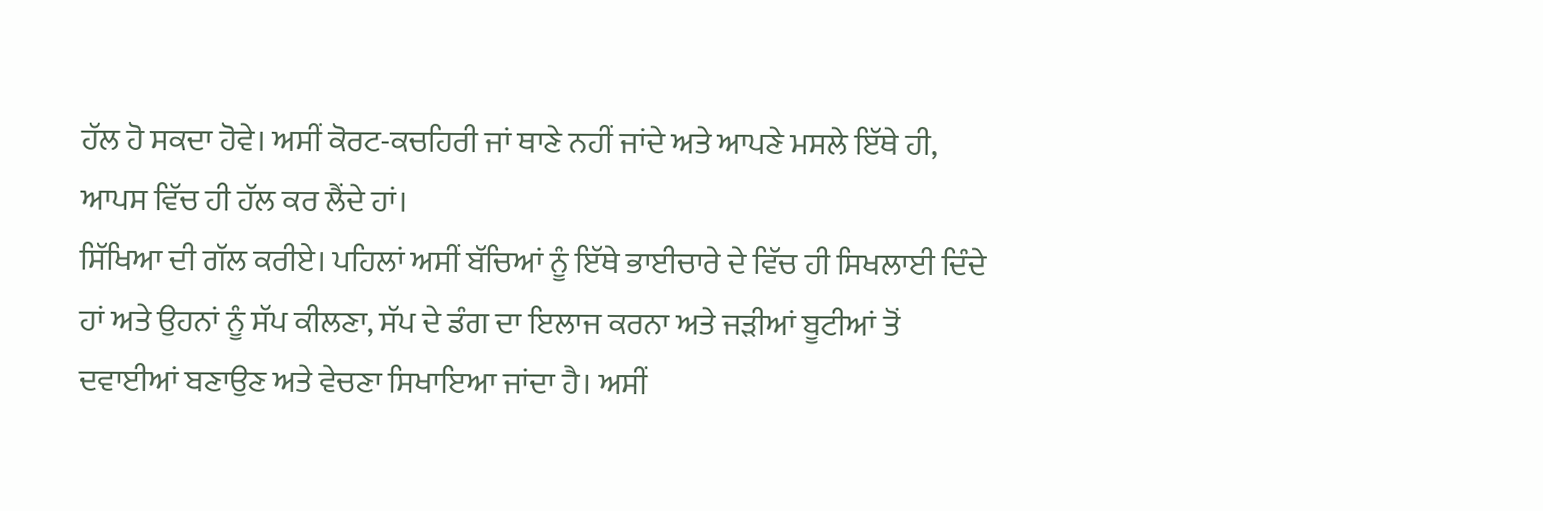ਹੱਲ ਹੋ ਸਕਦਾ ਹੋਵੇ। ਅਸੀਂ ਕੋਰਟ-ਕਚਹਿਰੀ ਜਾਂ ਥਾਣੇ ਨਹੀਂ ਜਾਂਦੇ ਅਤੇ ਆਪਣੇ ਮਸਲੇ ਇੱਥੇ ਹੀ, ਆਪਸ ਵਿੱਚ ਹੀ ਹੱਲ ਕਰ ਲੈਂਦੇ ਹਾਂ।
ਸਿੱਖਿਆ ਦੀ ਗੱਲ ਕਰੀਏ। ਪਹਿਲਾਂ ਅਸੀਂ ਬੱਚਿਆਂ ਨੂੰ ਇੱਥੇ ਭਾਈਚਾਰੇ ਦੇ ਵਿੱਚ ਹੀ ਸਿਖਲਾਈ ਦਿੰਦੇ ਹਾਂ ਅਤੇ ਉਹਨਾਂ ਨੂੰ ਸੱਪ ਕੀਲਣਾ, ਸੱਪ ਦੇ ਡੰਗ ਦਾ ਇਲਾਜ ਕਰਨਾ ਅਤੇ ਜੜੀਆਂ ਬੂਟੀਆਂ ਤੋਂ ਦਵਾਈਆਂ ਬਣਾਉਣ ਅਤੇ ਵੇਚਣਾ ਸਿਖਾਇਆ ਜਾਂਦਾ ਹੈ। ਅਸੀਂ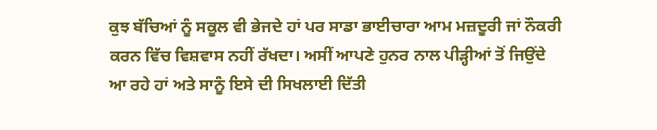ਕੁਝ ਬੱਚਿਆਂ ਨੂੰ ਸਕੂਲ ਵੀ ਭੇਜਦੇ ਹਾਂ ਪਰ ਸਾਡਾ ਭਾਈਚਾਰਾ ਆਮ ਮਜ਼ਦੂਰੀ ਜਾਂ ਨੌਕਰੀ ਕਰਨ ਵਿੱਚ ਵਿਸ਼ਵਾਸ ਨਹੀਂ ਰੱਖਦਾ। ਅਸੀਂ ਆਪਣੇ ਹੁਨਰ ਨਾਲ ਪੀੜ੍ਹੀਆਂ ਤੋਂ ਜਿਉਂਦੇ ਆ ਰਹੇ ਹਾਂ ਅਤੇ ਸਾਨੂੰ ਇਸੇ ਦੀ ਸਿਖਲਾਈ ਦਿੱਤੀ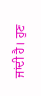ਜਾਂਦੀ ਹੈ। ਹੁਣ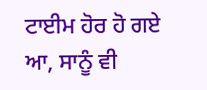ਟਾਈਮ ਹੋਰ ਹੋ ਗਏ ਆ, ਸਾਨੂੰ ਵੀ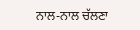ਨਾਲ-ਨਾਲ ਚੱਲਣਾ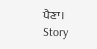ਪੈਣਾ।
Story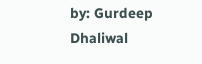by: Gurdeep Dhaliwal